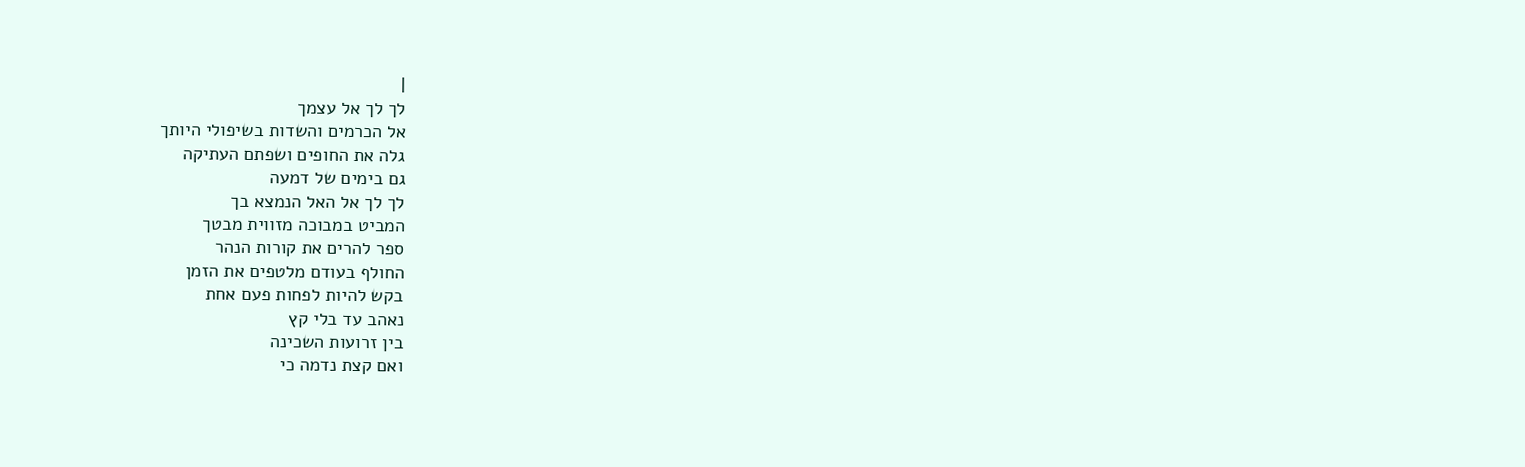|
לך לך אל עצמך
אל הכרמים והשדות בשיפולי היותך
גלה את החופים ושפתם העתיקה
גם בימים של דמעה
לך לך אל האל הנמצא בך
המביט במבוכה מזווית מבטך
ספר להרים את קורות הנהר
החולף בעודם מלטפים את הזמן
בקש להיות לפחות פעם אחת
נאהב עד בלי קץ
בין זרועות השכינה
ואם קצת נדמה כי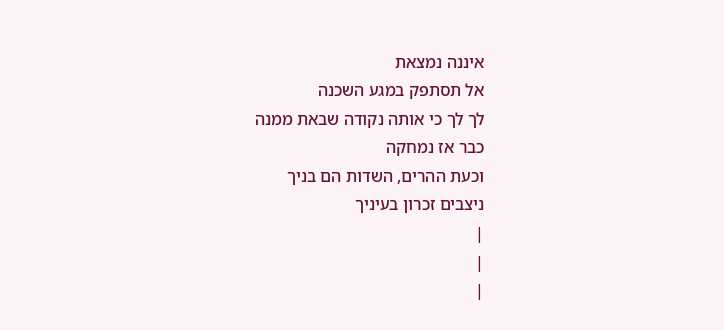איננה נמצאת
אל תסתפק במגע השכנה
לך לך כי אותה נקודה שבאת ממנה
כבר אז נמחקה
וכעת ההרים, השדות הם בניך
ניצבים זכרון בעיניך
|
|
|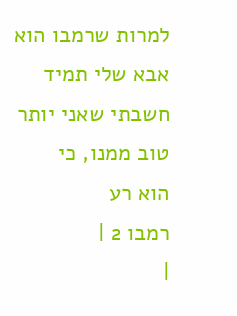למרות שרמבו הוא
אבא שלי תמיד
חשבתי שאני יותר
טוב ממנו, כי
הוא רע
רמבו 2 |
|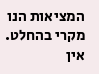המציאות הנו מקרי בהחלט. אין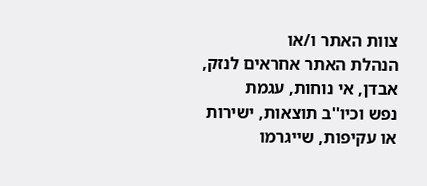צוות האתר ו/או
הנהלת האתר אחראים לנזק, אבדן, אי נוחות, עגמת
נפש וכיו''ב תוצאות, ישירות או עקיפות, שייגרמו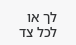לך או לכל צד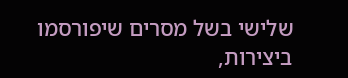שלישי בשל מסרים שיפורסמו
ביצירות,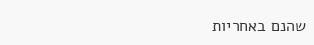שהנם באחריות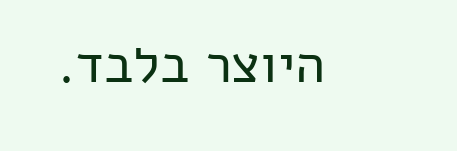היוצר בלבד.